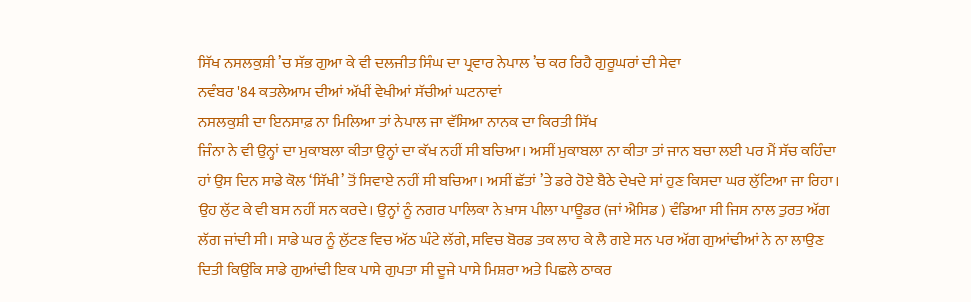ਸਿੱਖ ਨਸਲਕੁਸ਼ੀ ’ਚ ਸੱਭ ਗੁਆ ਕੇ ਵੀ ਦਲਜੀਤ ਸਿੰਘ ਦਾ ਪ੍ਰਵਾਰ ਨੇਪਾਲ ’ਚ ਕਰ ਰਿਹੈ ਗੁਰੂਘਰਾਂ ਦੀ ਸੇਵਾ
ਨਵੰਬਰ '84 ਕਤਲੇਆਮ ਦੀਆਂ ਅੱਖੀਂ ਵੇਖੀਆਂ ਸੱਚੀਆਂ ਘਟਨਾਵਾਂ
ਨਸਲਕੁਸ਼ੀ ਦਾ ਇਨਸਾਫ਼ ਨਾ ਮਿਲਿਆ ਤਾਂ ਨੇਪਾਲ ਜਾ ਵੱਸਿਆ ਨਾਨਕ ਦਾ ਕਿਰਤੀ ਸਿੱਖ
ਜਿੰਨਾ ਨੇ ਵੀ ਉਨ੍ਹਾਂ ਦਾ ਮੁਕਾਬਲਾ ਕੀਤਾ ਉਨ੍ਹਾਂ ਦਾ ਕੱਖ ਨਹੀਂ ਸੀ ਬਚਿਆ। ਅਸੀਂ ਮੁਕਾਬਲਾ ਨਾ ਕੀਤਾ ਤਾਂ ਜਾਨ ਬਚਾ ਲਈ ਪਰ ਮੈਂ ਸੱਚ ਕਹਿੰਦਾ ਹਾਂ ਉਸ ਦਿਨ ਸਾਡੇ ਕੋਲ ‘ਸਿੱਖੀ’ ਤੋਂ ਸਿਵਾਏ ਨਹੀਂ ਸੀ ਬਚਿਆ। ਅਸੀਂ ਛੱਤਾਂ ’ਤੇ ਡਰੇ ਹੋਏ ਬੈਠੇ ਦੇਖਦੇ ਸਾਂ ਹੁਣ ਕਿਸਦਾ ਘਰ ਲੁੱਟਿਆ ਜਾ ਰਿਹਾ। ਉਹ ਲੁੱਟ ਕੇ ਵੀ ਬਸ ਨਹੀਂ ਸਨ ਕਰਦੇ। ਉਨ੍ਹਾਂ ਨੂੰ ਨਗਰ ਪਾਲਿਕਾ ਨੇ ਖ਼ਾਸ ਪੀਲਾ ਪਾਊਡਰ (ਜਾਂ ਐਸਿਡ ) ਵੰਡਿਆ ਸੀ ਜਿਸ ਨਾਲ ਤੁਰਤ ਅੱਗ ਲੱਗ ਜਾਂਦੀ ਸੀ। ਸਾਡੇ ਘਰ ਨੂੰ ਲੁੱਟਣ ਵਿਚ ਅੱਠ ਘੰਟੇ ਲੱਗੇ, ਸਵਿਚ ਬੋਰਡ ਤਕ ਲਾਹ ਕੇ ਲੈ ਗਏ ਸਨ ਪਰ ਅੱਗ ਗੁਆਂਢੀਆਂ ਨੇ ਨਾ ਲਾਉਣ ਦਿਤੀ ਕਿਉਂਕਿ ਸਾਡੇ ਗੁਆਂਢੀ ਇਕ ਪਾਸੇ ਗੁਪਤਾ ਸੀ ਦੂਜੇ ਪਾਸੇ ਮਿਸ਼ਰਾ ਅਤੇ ਪਿਛਲੇ ਠਾਕਰ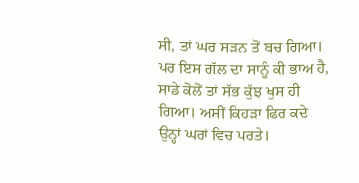ਸੀ, ਤਾਂ ਘਰ ਸੜਨ ਤੋਂ ਬਚ ਗਿਆ। ਪਰ ਇਸ ਗੱਲ ਦਾ ਸਾਨੂੰ ਕੀ ਭਾਅ ਹੈ, ਸਾਡੇ ਕੋਲੋਂ ਤਾਂ ਸੱਭ ਕੁੱਝ ਖੁਸ ਹੀ ਗਿਆ। ਅਸੀਂ ਕਿਹੜਾ ਫਿਰ ਕਦੇ ਉਨ੍ਹਾਂ ਘਰਾਂ ਵਿਚ ਪਰਤੇ।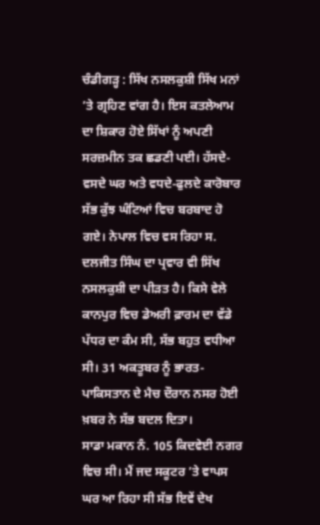ਚੰਡੀਗੜ੍ਹ : ਸਿੱਖ ਨਸਲਕੁਸ਼ੀ ਸਿੱਖ ਮਨਾਂ ’ਤੇ ਗ੍ਰਹਿਣ ਵਾਂਗ ਹੈ। ਇਸ ਕਤਲੇਆਮ ਦਾ ਸ਼ਿਕਾਰ ਹੋਏ ਸਿੱਖਾਂ ਨੂੰ ਅਪਣੀ ਸਰਜ਼ਮੀਨ ਤਕ ਛਡਣੀ ਪਈ। ਹੱਸਦੇ-ਵਸਦੇ ਘਰ ਅਤੇ ਵਧਦੇ-ਫੁਲਦੇ ਕਾਰੋਬਾਰ ਸੱਭ ਕੁੱਝ ਘੰਟਿਆਂ ਵਿਚ ਬਰਬਾਦ ਹੋ ਗਏ। ਨੇਪਾਲ ਵਿਚ ਵਸ ਰਿਹਾ ਸ. ਦਲਜੀਤ ਸਿੰਘ ਦਾ ਪ੍ਰਵਾਰ ਵੀ ਸਿੱਖ ਨਸਲਕੁਸ਼ੀ ਦਾ ਪੀੜਤ ਹੈ। ਕਿਸੇ ਵੇਲੇ ਕਾਨਪੁਰ ਵਿਚ ਡੇਅਰੀ ਫ਼ਾਰਮ ਦਾ ਵੱਡੇ ਪੱਧਰ ਦਾ ਕੰਮ ਸੀ, ਸੱਭ ਬਹੁਤ ਵਧੀਆ ਸੀ। 31 ਅਕਤੂਬਰ ਨੂੰ ਭਾਰਤ-ਪਾਕਿਸਤਾਨ ਦੇ ਮੈਚ ਦੌਰਾਨ ਨਸਰ ਹੋਈ ਖ਼ਬਰ ਨੇ ਸੱਭ ਬਦਲ ਦਿਤਾ।
ਸਾਡਾ ਮਕਾਨ ਨੰ. 105 ਕਿਦਵੇਈ ਨਗਰ ਵਿਚ ਸੀ। ਮੈਂ ਜਦ ਸਕੂਟਰ ’ਤੇ ਵਾਪਸ ਘਰ ਆ ਰਿਹਾ ਸੀ ਸੱਭ ਇਵੇਂ ਦੇਖ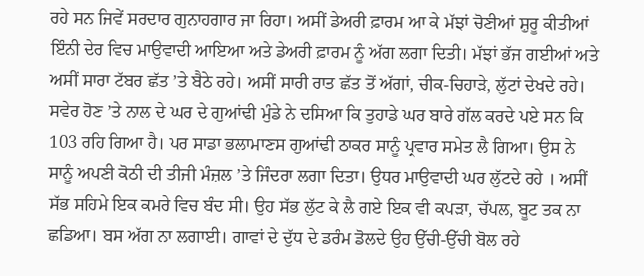ਰਹੇ ਸਨ ਜਿਵੇਂ ਸਰਦਾਰ ਗੁਨਾਹਗਾਰ ਜਾ ਰਿਹਾ। ਅਸੀਂ ਡੇਅਰੀ ਫ਼ਾਰਮ ਆ ਕੇ ਮੱਝਾਂ ਚੋਣੀਆਂ ਸ਼ੁਰੂ ਕੀਤੀਆਂ ਇੰਨੀ ਦੇਰ ਵਿਚ ਮਾਉਵਾਦੀ ਆਇਆ ਅਤੇ ਡੇਅਰੀ ਫ਼ਾਰਮ ਨੂੰ ਅੱਗ ਲਗਾ ਦਿਤੀ। ਮੱਝਾਂ ਭੱਜ ਗਈਆਂ ਅਤੇ ਅਸੀਂ ਸਾਰਾ ਟੱਬਰ ਛੱਤ ’ਤੇ ਬੈਠੇ ਰਹੇ। ਅਸੀਂ ਸਾਰੀ ਰਾਤ ਛੱਤ ਤੋਂ ਅੱਗਾਂ, ਚੀਕ-ਚਿਹਾੜੇ, ਲੁੱਟਾਂ ਦੇਖਦੇ ਰਹੇ।
ਸਵੇਰ ਹੋਣ ’ਤੇ ਨਾਲ ਦੇ ਘਰ ਦੇ ਗੁਆਂਢੀ ਮੁੰਡੇ ਨੇ ਦਸਿਆ ਕਿ ਤੁਹਾਡੇ ਘਰ ਬਾਰੇ ਗੱਲ ਕਰਦੇ ਪਏ ਸਨ ਕਿ 103 ਰਹਿ ਗਿਆ ਹੈ। ਪਰ ਸਾਡਾ ਭਲਾਮਾਣਸ ਗੁਆਂਢੀ ਠਾਕਰ ਸਾਨੂੰ ਪ੍ਰਵਾਰ ਸਮੇਤ ਲੈ ਗਿਆ। ਉਸ ਨੇ ਸਾਨੂੰ ਅਪਣੀ ਕੋਠੀ ਦੀ ਤੀਜੀ ਮੰਜ਼ਲ ’ਤੇ ਜਿੰਦਰਾ ਲਗਾ ਦਿਤਾ। ਉਧਰ ਮਾਉਵਾਦੀ ਘਰ ਲੁੱਟਦੇ ਰਹੇ । ਅਸੀਂ ਸੱਭ ਸਹਿਮੇ ਇਕ ਕਮਰੇ ਵਿਚ ਬੰਦ ਸੀ। ਉਹ ਸੱਭ ਲੁੱਟ ਕੇ ਲੈ ਗਏ ਇਕ ਵੀ ਕਪੜਾ, ਚੱਪਲ, ਬੂਟ ਤਕ ਨਾ ਛਡਿਆ। ਬਸ ਅੱਗ ਨਾ ਲਗਾਈ। ਗਾਵਾਂ ਦੇ ਦੁੱਧ ਦੇ ਡਰੰਮ ਡੋਲਦੇ ਉਹ ਉੱਚੀ-ਉੱਚੀ ਬੋਲ ਰਹੇ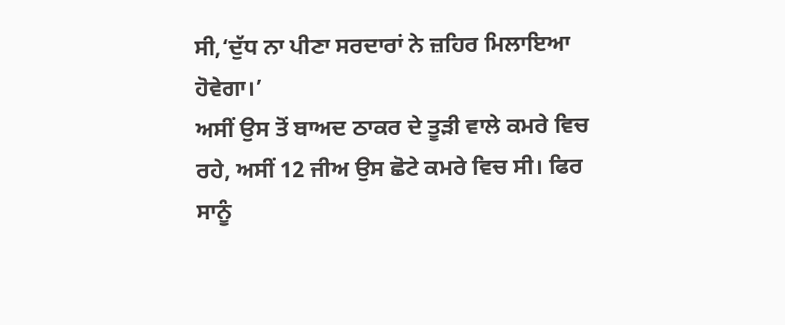ਸੀ,‘ਦੁੱਧ ਨਾ ਪੀਣਾ ਸਰਦਾਰਾਂ ਨੇ ਜ਼ਹਿਰ ਮਿਲਾਇਆ ਹੋਵੇਗਾ।’
ਅਸੀਂ ਉਸ ਤੋਂ ਬਾਅਦ ਠਾਕਰ ਦੇ ਤੂੜੀ ਵਾਲੇ ਕਮਰੇ ਵਿਚ ਰਹੇ, ਅਸੀਂ 12 ਜੀਅ ਉਸ ਛੋਟੇ ਕਮਰੇ ਵਿਚ ਸੀ। ਫਿਰ ਸਾਨੂੰ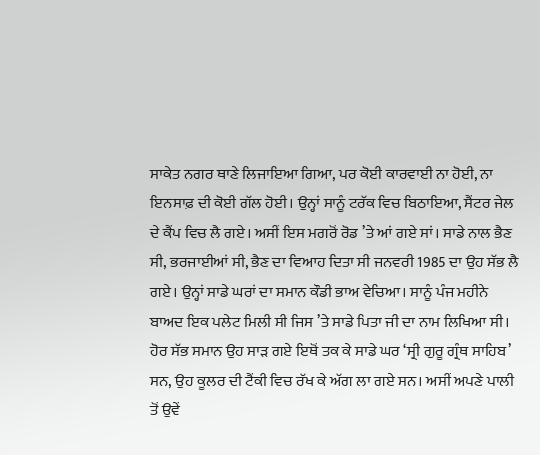ਸਾਕੇਤ ਨਗਰ ਥਾਣੇ ਲਿਜਾਇਆ ਗਿਆ, ਪਰ ਕੋਈ ਕਾਰਵਾਈ ਨਾ ਹੋਈ, ਨਾ ਇਨਸਾਫ਼ ਦੀ ਕੋਈ ਗੱਲ ਹੋਈ। ਉਨ੍ਹਾਂ ਸਾਨੂੰ ਟਰੱਕ ਵਿਚ ਬਿਠਾਇਆ, ਸੈਂਟਰ ਜੇਲ ਦੇ ਕੈਂਪ ਵਿਚ ਲੈ ਗਏ। ਅਸੀਂ ਇਸ ਮਗਰੋਂ ਰੋਡ ’ਤੇ ਆਂ ਗਏ ਸਾਂ। ਸਾਡੇ ਨਾਲ ਭੈਣ ਸੀ, ਭਰਜਾਈਆਂ ਸੀ, ਭੈਣ ਦਾ ਵਿਆਹ ਦਿਤਾ ਸੀ ਜਨਵਰੀ 1985 ਦਾ ਉਹ ਸੱਭ ਲੈ ਗਏ। ਉਨ੍ਹਾਂ ਸਾਡੇ ਘਰਾਂ ਦਾ ਸਮਾਨ ਕੌਡੀ ਭਾਅ ਵੇਚਿਆ। ਸਾਨੂੰ ਪੰਜ ਮਹੀਨੇ ਬਾਅਦ ਇਕ ਪਲੇਟ ਮਿਲੀ ਸੀ ਜਿਸ ’ਤੇ ਸਾਡੇ ਪਿਤਾ ਜੀ ਦਾ ਨਾਮ ਲਿਖਿਆ ਸੀ।
ਹੋਰ ਸੱਭ ਸਮਾਨ ਉਹ ਸਾੜ ਗਏ ਇਥੋਂ ਤਕ ਕੇ ਸਾਡੇ ਘਰ ‘ਸ੍ਰੀ ਗੁਰੂ ਗ੍ਰੰਥ ਸਾਹਿਬ’ ਸਨ, ਉਹ ਕੂਲਰ ਦੀ ਟੈਂਕੀ ਵਿਚ ਰੱਖ ਕੇ ਅੱਗ ਲਾ ਗਏ ਸਨ। ਅਸੀਂ ਅਪਣੇ ਪਾਲੀ ਤੋਂ ਉਵੇਂ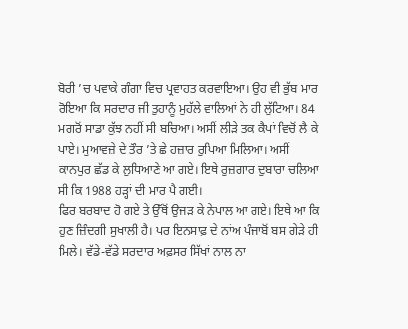ਬੋਰੀ ’ਚ ਪਵਾਕੇ ਗੰਗਾ ਵਿਚ ਪ੍ਰਵਾਹਤ ਕਰਵਾਇਆ। ਉਹ ਵੀ ਭੁੱਬ ਮਾਰ ਰੋਇਆ ਕਿ ਸਰਦਾਰ ਜੀ ਤੁਹਾਨੂੰ ਮੁਹੱਲੇ ਵਾਲਿਆਂ ਨੇ ਹੀ ਲੁੱਟਿਆ। 84 ਮਗਰੋਂ ਸਾਡਾ ਕੁੱਝ ਨਹੀਂ ਸੀ ਬਚਿਆ। ਅਸੀਂ ਲੀੜੇ ਤਕ ਕੈਪਾਂ ਵਿਚੋਂ ਲੈ ਕੇ ਪਾਏ। ਮੁਆਵਜ਼ੇ ਦੇ ਤੌਰ ’ਤੇ ਛੇ ਹਜ਼ਾਰ ਰੁਪਿਆ ਮਿਲਿਆ। ਅਸੀਂ ਕਾਨਪੁਰ ਛੱਡ ਕੇ ਲੁਧਿਆਣੇ ਆ ਗਏ। ਇਥੇ ਰੁਜ਼ਗਾਰ ਦੁਬਾਰਾ ਚਲਿਆ ਸੀ ਕਿ 1988 ਹੜ੍ਹਾਂ ਦੀ ਮਾਰ ਪੈ ਗਈ।
ਫਿਰ ਬਰਬਾਦ ਹੋ ਗਏ ਤੇ ਉੱਥੋਂ ਉਜੜ ਕੇ ਨੇਪਾਲ ਆ ਗਏ। ਇਥੇ ਆ ਕਿ ਹੁਣ ਜ਼ਿੰਦਗੀ ਸੁਖਾਲੀ ਹੈ। ਪਰ ਇਨਸਾਫ਼ ਦੇ ਨਾਂਅ ਪੰਜਾਬੋਂ ਬਸ ਗੇੜੇ ਹੀ ਮਿਲੇ। ਵੱਡੇ-ਵੱਡੇ ਸਰਦਾਰ ਅਫ਼ਸਰ ਸਿੱਖਾਂ ਨਾਲ ਨਾ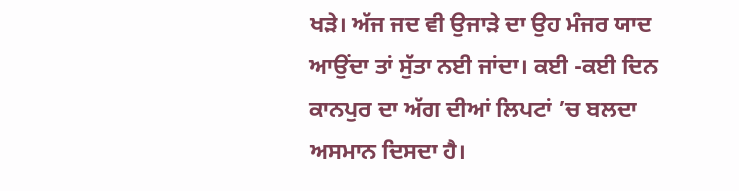ਖੜੇ। ਅੱਜ ਜਦ ਵੀ ਉਜਾੜੇ ਦਾ ਉਹ ਮੰਜਰ ਯਾਦ ਆਉਂਦਾ ਤਾਂ ਸੁੱਤਾ ਨਈ ਜਾਂਦਾ। ਕਈ -ਕਈ ਦਿਨ ਕਾਨਪੁਰ ਦਾ ਅੱਗ ਦੀਆਂ ਲਿਪਟਾਂ ’ਚ ਬਲਦਾ ਅਸਮਾਨ ਦਿਸਦਾ ਹੈ।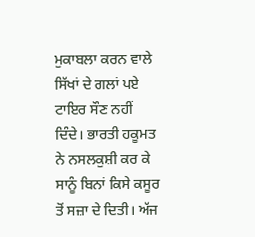ਮੁਕਾਬਲਾ ਕਰਨ ਵਾਲੇ ਸਿੱਖਾਂ ਦੇ ਗਲਾਂ ਪਏ ਟਾਇਰ ਸੌਣ ਨਹੀਂ ਦਿੰਦੇ। ਭਾਰਤੀ ਹਕੂਮਤ ਨੇ ਨਸਲਕੁਸ਼ੀ ਕਰ ਕੇ ਸਾਨੂੰ ਬਿਨਾਂ ਕਿਸੇ ਕਸੂਰ ਤੋਂ ਸਜ਼ਾ ਦੇ ਦਿਤੀ। ਅੱਜ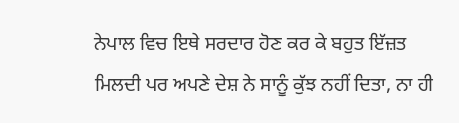ਨੇਪਾਲ ਵਿਚ ਇਥੇ ਸਰਦਾਰ ਹੋਣ ਕਰ ਕੇ ਬਹੁਤ ਇੱਜ਼ਤ ਮਿਲਦੀ ਪਰ ਅਪਣੇ ਦੇਸ਼ ਨੇ ਸਾਨੂੰ ਕੁੱਝ ਨਹੀਂ ਦਿਤਾ, ਨਾ ਹੀ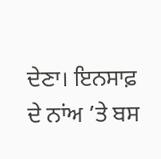ਦੇਣਾ। ਇਨਸਾਫ਼ ਦੇ ਨਾਂਅ ’ਤੇ ਬਸ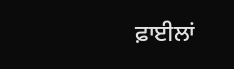ਫ਼ਾਈਲਾਂ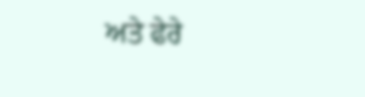ਅਤੇ ਫੇਰੇ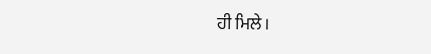ਹੀ ਮਿਲੇ।